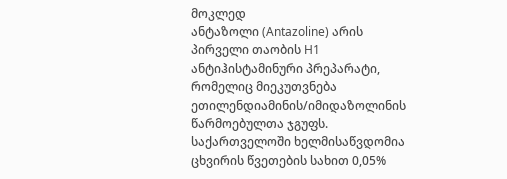მოკლედ
ანტაზოლი (Antazoline) არის პირველი თაობის H1 ანტიჰისტამინური პრეპარატი, რომელიც მიეკუთვნება ეთილენდიამინის/იმიდაზოლინის წარმოებულთა ჯგუფს. საქართველოში ხელმისაწვდომია ცხვირის წვეთების სახით 0,05%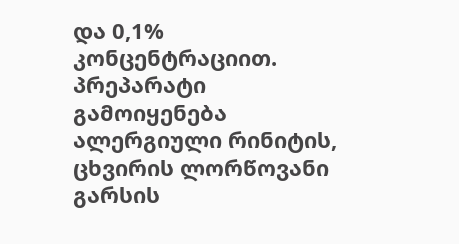და 0,1% კონცენტრაციით. პრეპარატი გამოიყენება ალერგიული რინიტის, ცხვირის ლორწოვანი გარსის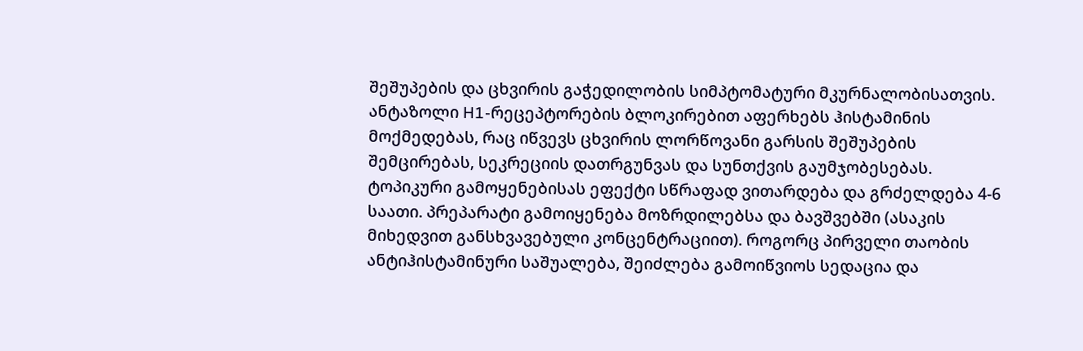შეშუპების და ცხვირის გაჭედილობის სიმპტომატური მკურნალობისათვის. ანტაზოლი H1-რეცეპტორების ბლოკირებით აფერხებს ჰისტამინის მოქმედებას, რაც იწვევს ცხვირის ლორწოვანი გარსის შეშუპების შემცირებას, სეკრეციის დათრგუნვას და სუნთქვის გაუმჯობესებას. ტოპიკური გამოყენებისას ეფექტი სწრაფად ვითარდება და გრძელდება 4-6 საათი. პრეპარატი გამოიყენება მოზრდილებსა და ბავშვებში (ასაკის მიხედვით განსხვავებული კონცენტრაციით). როგორც პირველი თაობის ანტიჰისტამინური საშუალება, შეიძლება გამოიწვიოს სედაცია და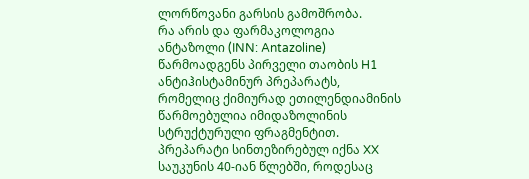ლორწოვანი გარსის გამოშრობა.
რა არის და ფარმაკოლოგია
ანტაზოლი (INN: Antazoline) წარმოადგენს პირველი თაობის H1 ანტიჰისტამინურ პრეპარატს, რომელიც ქიმიურად ეთილენდიამინის წარმოებულია იმიდაზოლინის სტრუქტურული ფრაგმენტით. პრეპარატი სინთეზირებულ იქნა XX საუკუნის 40-იან წლებში, როდესაც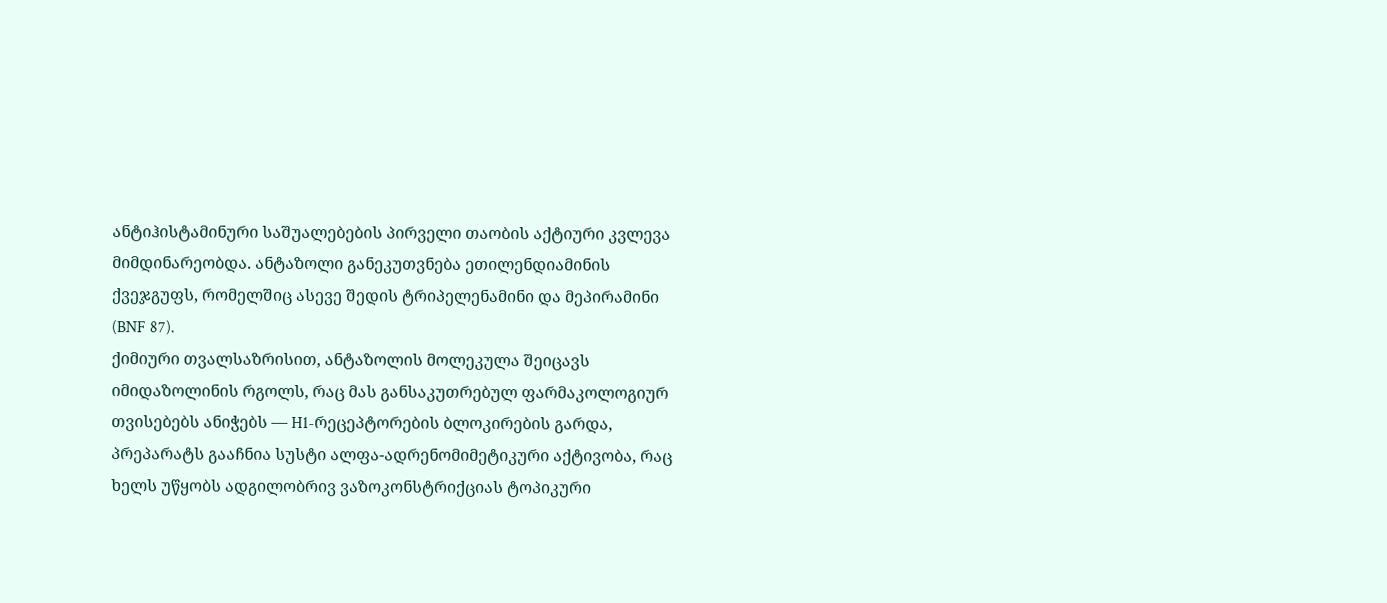ანტიჰისტამინური საშუალებების პირველი თაობის აქტიური კვლევა მიმდინარეობდა. ანტაზოლი განეკუთვნება ეთილენდიამინის ქვეჯგუფს, რომელშიც ასევე შედის ტრიპელენამინი და მეპირამინი (BNF 87).
ქიმიური თვალსაზრისით, ანტაზოლის მოლეკულა შეიცავს იმიდაზოლინის რგოლს, რაც მას განსაკუთრებულ ფარმაკოლოგიურ თვისებებს ანიჭებს — H1-რეცეპტორების ბლოკირების გარდა, პრეპარატს გააჩნია სუსტი ალფა-ადრენომიმეტიკური აქტივობა, რაც ხელს უწყობს ადგილობრივ ვაზოკონსტრიქციას ტოპიკური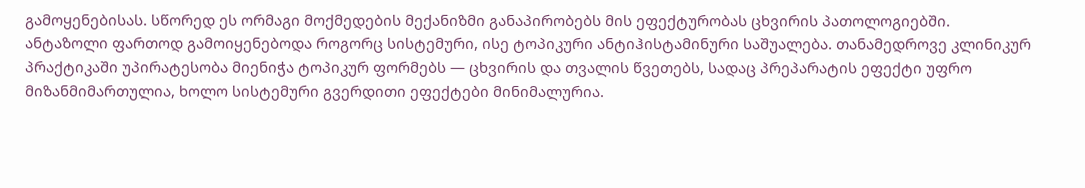გამოყენებისას. სწორედ ეს ორმაგი მოქმედების მექანიზმი განაპირობებს მის ეფექტურობას ცხვირის პათოლოგიებში.
ანტაზოლი ფართოდ გამოიყენებოდა როგორც სისტემური, ისე ტოპიკური ანტიჰისტამინური საშუალება. თანამედროვე კლინიკურ პრაქტიკაში უპირატესობა მიენიჭა ტოპიკურ ფორმებს — ცხვირის და თვალის წვეთებს, სადაც პრეპარატის ეფექტი უფრო მიზანმიმართულია, ხოლო სისტემური გვერდითი ეფექტები მინიმალურია.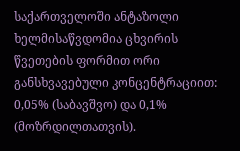საქართველოში ანტაზოლი ხელმისაწვდომია ცხვირის წვეთების ფორმით ორი განსხვავებული კონცენტრაციით: 0,05% (საბავშვო) და 0,1% (მოზრდილთათვის).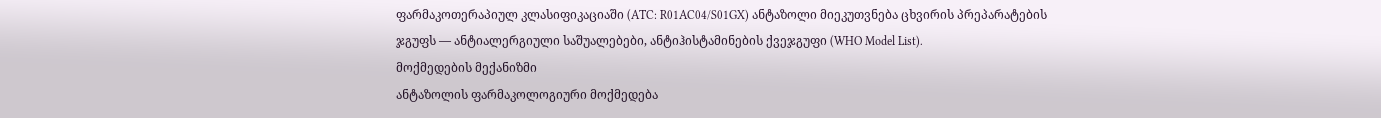ფარმაკოთერაპიულ კლასიფიკაციაში (ATC: R01AC04/S01GX) ანტაზოლი მიეკუთვნება ცხვირის პრეპარატების ჯგუფს — ანტიალერგიული საშუალებები, ანტიჰისტამინების ქვეჯგუფი (WHO Model List).
მოქმედების მექანიზმი
ანტაზოლის ფარმაკოლოგიური მოქმედება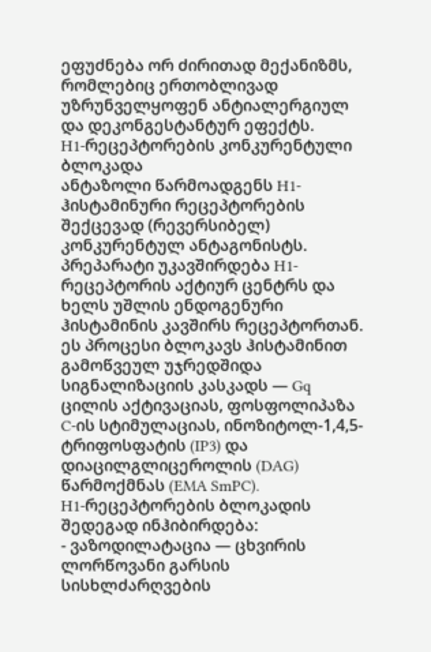ეფუძნება ორ ძირითად მექანიზმს, რომლებიც ერთობლივად უზრუნველყოფენ ანტიალერგიულ და დეკონგესტანტურ ეფექტს.
H1-რეცეპტორების კონკურენტული ბლოკადა
ანტაზოლი წარმოადგენს H1-ჰისტამინური რეცეპტორების შექცევად (რევერსიბელ) კონკურენტულ ანტაგონისტს. პრეპარატი უკავშირდება H1-რეცეპტორის აქტიურ ცენტრს და ხელს უშლის ენდოგენური ჰისტამინის კავშირს რეცეპტორთან. ეს პროცესი ბლოკავს ჰისტამინით გამოწვეულ უჯრედშიდა სიგნალიზაციის კასკადს — Gq ცილის აქტივაციას, ფოსფოლიპაზა C-ის სტიმულაციას, ინოზიტოლ-1,4,5-ტრიფოსფატის (IP3) და დიაცილგლიცეროლის (DAG) წარმოქმნას (EMA SmPC).
H1-რეცეპტორების ბლოკადის შედეგად ინჰიბირდება:
- ვაზოდილატაცია — ცხვირის ლორწოვანი გარსის სისხლძარღვების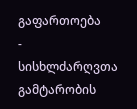გაფართოება
- სისხლძარღვთა გამტარობის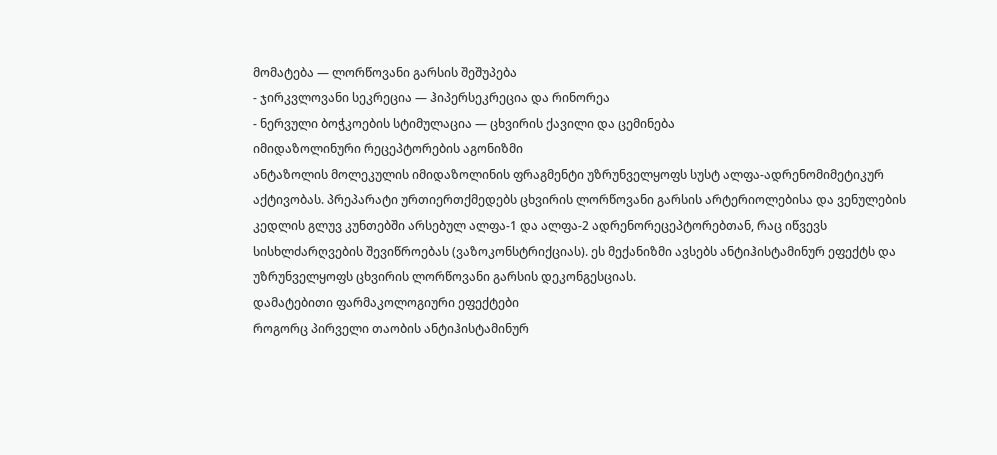მომატება — ლორწოვანი გარსის შეშუპება
- ჯირკვლოვანი სეკრეცია — ჰიპერსეკრეცია და რინორეა
- ნერვული ბოჭკოების სტიმულაცია — ცხვირის ქავილი და ცემინება
იმიდაზოლინური რეცეპტორების აგონიზმი
ანტაზოლის მოლეკულის იმიდაზოლინის ფრაგმენტი უზრუნველყოფს სუსტ ალფა-ადრენომიმეტიკურ აქტივობას. პრეპარატი ურთიერთქმედებს ცხვირის ლორწოვანი გარსის არტერიოლებისა და ვენულების კედლის გლუვ კუნთებში არსებულ ალფა-1 და ალფა-2 ადრენორეცეპტორებთან, რაც იწვევს სისხლძარღვების შევიწროებას (ვაზოკონსტრიქციას). ეს მექანიზმი ავსებს ანტიჰისტამინურ ეფექტს და უზრუნველყოფს ცხვირის ლორწოვანი გარსის დეკონგესციას.
დამატებითი ფარმაკოლოგიური ეფექტები
როგორც პირველი თაობის ანტიჰისტამინურ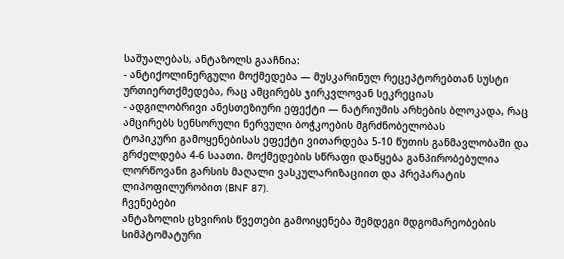საშუალებას, ანტაზოლს გააჩნია:
- ანტიქოლინერგული მოქმედება — მუსკარინულ რეცეპტორებთან სუსტი ურთიერთქმედება, რაც ამცირებს ჯირკვლოვან სეკრეციას
- ადგილობრივი ანესთეზიური ეფექტი — ნატრიუმის არხების ბლოკადა, რაც ამცირებს სენსორული ნერვული ბოჭკოების მგრძნობელობას
ტოპიკური გამოყენებისას ეფექტი ვითარდება 5-10 წუთის განმავლობაში და გრძელდება 4-6 საათი. მოქმედების სწრაფი დაწყება განპირობებულია ლორწოვანი გარსის მაღალი ვასკულარიზაციით და პრეპარატის ლიპოფილურობით (BNF 87).
ჩვენებები
ანტაზოლის ცხვირის წვეთები გამოიყენება შემდეგი მდგომარეობების სიმპტომატური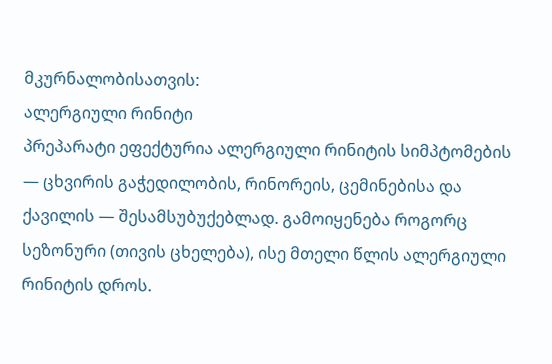მკურნალობისათვის:
ალერგიული რინიტი
პრეპარატი ეფექტურია ალერგიული რინიტის სიმპტომების — ცხვირის გაჭედილობის, რინორეის, ცემინებისა და ქავილის — შესამსუბუქებლად. გამოიყენება როგორც სეზონური (თივის ცხელება), ისე მთელი წლის ალერგიული რინიტის დროს.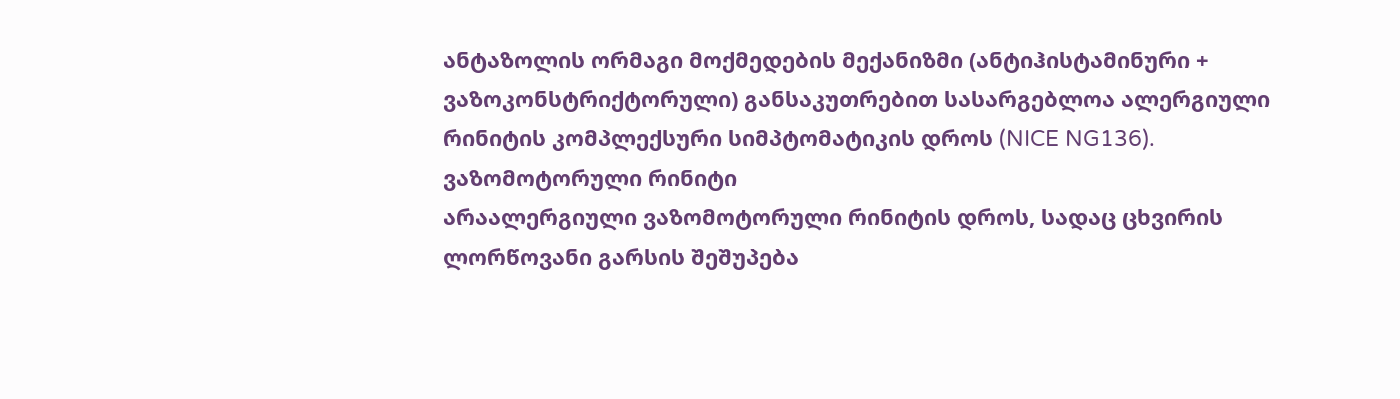ანტაზოლის ორმაგი მოქმედების მექანიზმი (ანტიჰისტამინური + ვაზოკონსტრიქტორული) განსაკუთრებით სასარგებლოა ალერგიული რინიტის კომპლექსური სიმპტომატიკის დროს (NICE NG136).
ვაზომოტორული რინიტი
არაალერგიული ვაზომოტორული რინიტის დროს, სადაც ცხვირის ლორწოვანი გარსის შეშუპება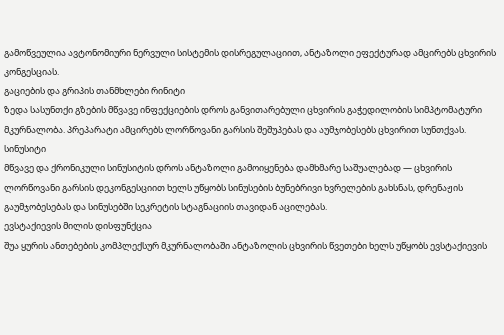გამოწვეულია ავტონომიური ნერვული სისტემის დისრეგულაციით, ანტაზოლი ეფექტურად ამცირებს ცხვირის კონგესციას.
გაციების და გრიპის თანმხლები რინიტი
ზედა სასუნთქი გზების მწვავე ინფექციების დროს განვითარებული ცხვირის გაჭედილობის სიმპტომატური მკურნალობა. პრეპარატი ამცირებს ლორწოვანი გარსის შეშუპებას და აუმჯობესებს ცხვირით სუნთქვას.
სინუსიტი
მწვავე და ქრონიკული სინუსიტის დროს ანტაზოლი გამოიყენება დამხმარე საშუალებად — ცხვირის ლორწოვანი გარსის დეკონგესციით ხელს უწყობს სინუსების ბუნებრივი ხვრელების გახსნას, დრენაჟის გაუმჯობესებას და სინუსებში სეკრეტის სტაგნაციის თავიდან აცილებას.
ევსტაქიევის მილის დისფუნქცია
შუა ყურის ანთებების კომპლექსურ მკურნალობაში ანტაზოლის ცხვირის წვეთები ხელს უწყობს ევსტაქიევის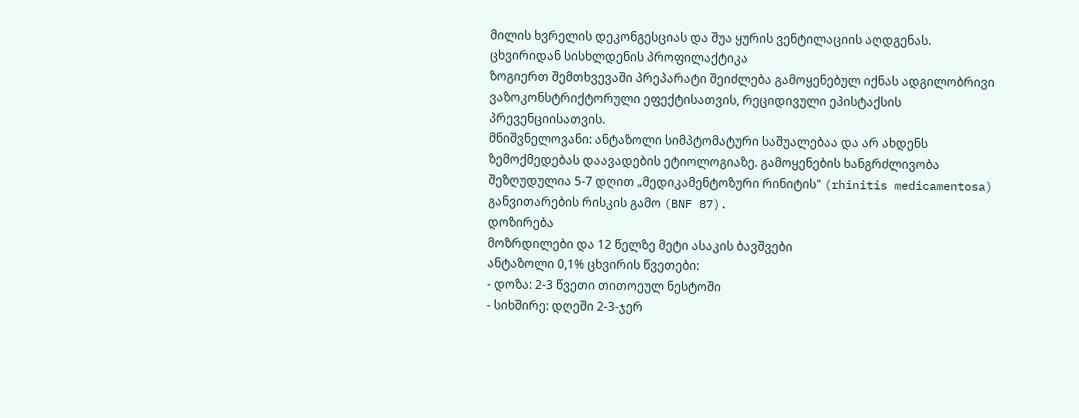მილის ხვრელის დეკონგესციას და შუა ყურის ვენტილაციის აღდგენას.
ცხვირიდან სისხლდენის პროფილაქტიკა
ზოგიერთ შემთხვევაში პრეპარატი შეიძლება გამოყენებულ იქნას ადგილობრივი ვაზოკონსტრიქტორული ეფექტისათვის, რეციდივული ეპისტაქსის პრევენციისათვის.
მნიშვნელოვანი: ანტაზოლი სიმპტომატური საშუალებაა და არ ახდენს ზემოქმედებას დაავადების ეტიოლოგიაზე. გამოყენების ხანგრძლივობა შეზღუდულია 5-7 დღით „მედიკამენტოზური რინიტის" (rhinitis medicamentosa) განვითარების რისკის გამო (BNF 87).
დოზირება
მოზრდილები და 12 წელზე მეტი ასაკის ბავშვები
ანტაზოლი 0,1% ცხვირის წვეთები:
- დოზა: 2-3 წვეთი თითოეულ ნესტოში
- სიხშირე: დღეში 2-3-ჯერ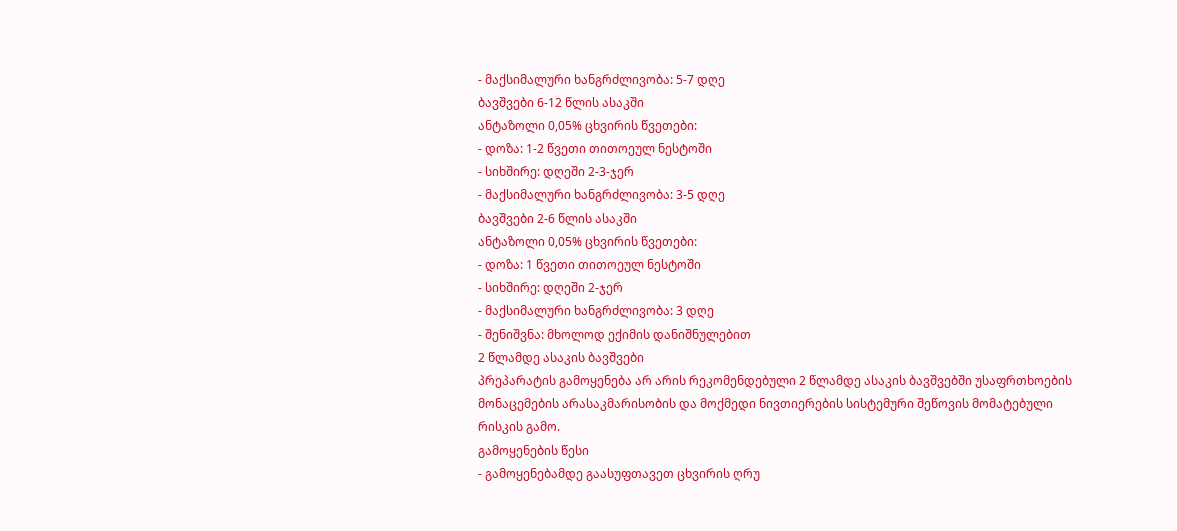- მაქსიმალური ხანგრძლივობა: 5-7 დღე
ბავშვები 6-12 წლის ასაკში
ანტაზოლი 0,05% ცხვირის წვეთები:
- დოზა: 1-2 წვეთი თითოეულ ნესტოში
- სიხშირე: დღეში 2-3-ჯერ
- მაქსიმალური ხანგრძლივობა: 3-5 დღე
ბავშვები 2-6 წლის ასაკში
ანტაზოლი 0,05% ცხვირის წვეთები:
- დოზა: 1 წვეთი თითოეულ ნესტოში
- სიხშირე: დღეში 2-ჯერ
- მაქსიმალური ხანგრძლივობა: 3 დღე
- შენიშვნა: მხოლოდ ექიმის დანიშნულებით
2 წლამდე ასაკის ბავშვები
პრეპარატის გამოყენება არ არის რეკომენდებული 2 წლამდე ასაკის ბავშვებში უსაფრთხოების მონაცემების არასაკმარისობის და მოქმედი ნივთიერების სისტემური შეწოვის მომატებული რისკის გამო.
გამოყენების წესი
- გამოყენებამდე გაასუფთავეთ ცხვირის ღრუ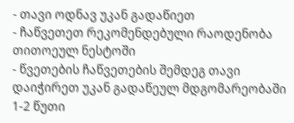- თავი ოდნავ უკან გადაწიეთ
- ჩაწვეთეთ რეკომენდებული რაოდენობა თითოეულ ნესტოში
- წვეთების ჩაწვეთების შემდეგ თავი დაიჭირეთ უკან გადაწეულ მდგომარეობაში 1-2 წუთი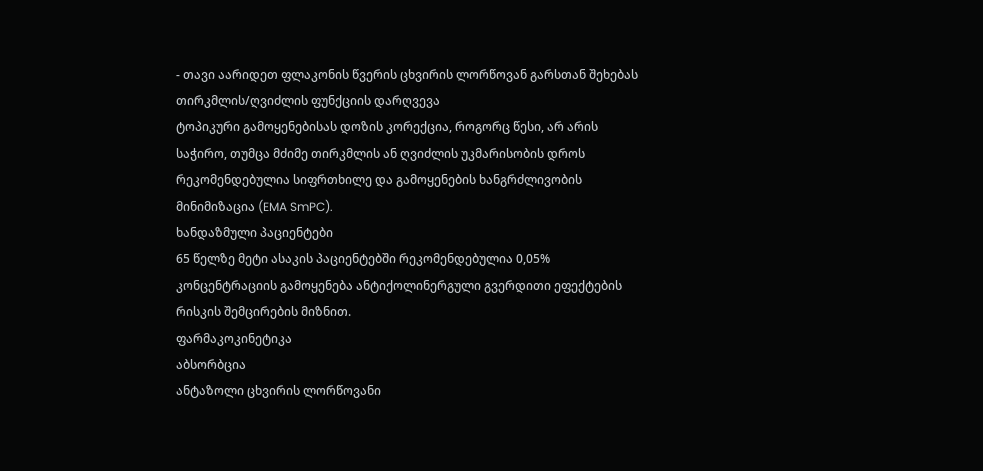- თავი აარიდეთ ფლაკონის წვერის ცხვირის ლორწოვან გარსთან შეხებას
თირკმლის/ღვიძლის ფუნქციის დარღვევა
ტოპიკური გამოყენებისას დოზის კორექცია, როგორც წესი, არ არის საჭირო, თუმცა მძიმე თირკმლის ან ღვიძლის უკმარისობის დროს რეკომენდებულია სიფრთხილე და გამოყენების ხანგრძლივობის მინიმიზაცია (EMA SmPC).
ხანდაზმული პაციენტები
65 წელზე მეტი ასაკის პაციენტებში რეკომენდებულია 0,05% კონცენტრაციის გამოყენება ანტიქოლინერგული გვერდითი ეფექტების რისკის შემცირების მიზნით.
ფარმაკოკინეტიკა
აბსორბცია
ანტაზოლი ცხვირის ლორწოვანი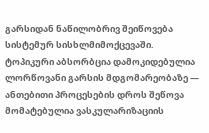გარსიდან ნაწილობრივ შეიწოვება სისტემურ სისხლმიმოქცევაში. ტოპიკური აბსორბცია დამოკიდებულია ლორწოვანი გარსის მდგომარეობაზე — ანთებითი პროცესების დროს შეწოვა მომატებულია ვასკულარიზაციის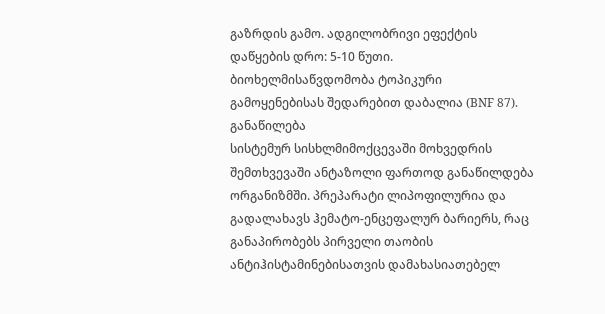გაზრდის გამო. ადგილობრივი ეფექტის დაწყების დრო: 5-10 წუთი. ბიოხელმისაწვდომობა ტოპიკური გამოყენებისას შედარებით დაბალია (BNF 87).
განაწილება
სისტემურ სისხლმიმოქცევაში მოხვედრის შემთხვევაში ანტაზოლი ფართოდ განაწილდება ორგანიზმში. პრეპარატი ლიპოფილურია და გადალახავს ჰემატო-ენცეფალურ ბარიერს, რაც განაპირობებს პირველი თაობის ანტიჰისტამინებისათვის დამახასიათებელ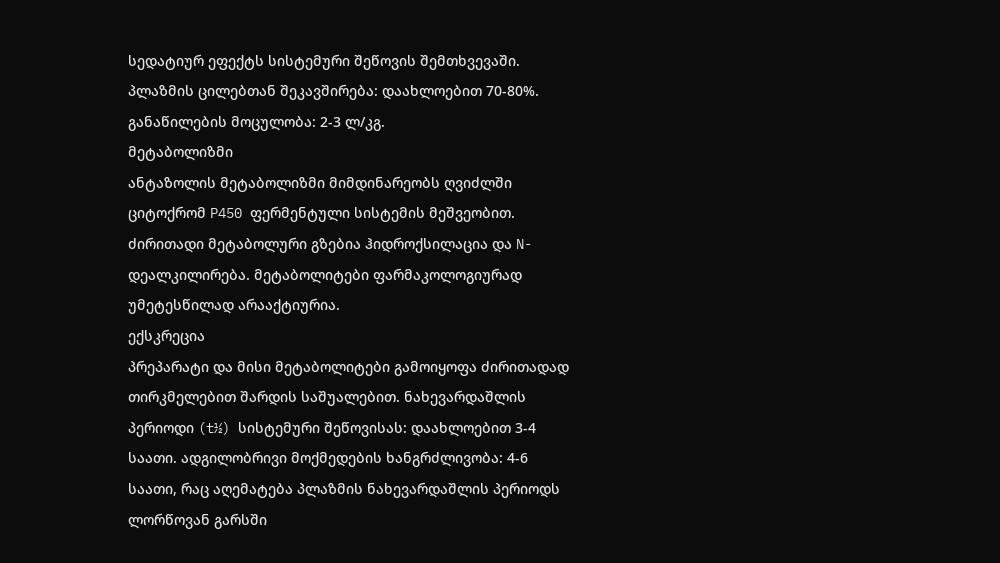სედატიურ ეფექტს სისტემური შეწოვის შემთხვევაში. პლაზმის ცილებთან შეკავშირება: დაახლოებით 70-80%. განაწილების მოცულობა: 2-3 ლ/კგ.
მეტაბოლიზმი
ანტაზოლის მეტაბოლიზმი მიმდინარეობს ღვიძლში ციტოქრომ P450 ფერმენტული სისტემის მეშვეობით. ძირითადი მეტაბოლური გზებია ჰიდროქსილაცია და N-დეალკილირება. მეტაბოლიტები ფარმაკოლოგიურად უმეტესწილად არააქტიურია.
ექსკრეცია
პრეპარატი და მისი მეტაბოლიტები გამოიყოფა ძირითადად თირკმელებით შარდის საშუალებით. ნახევარდაშლის პერიოდი (t½) სისტემური შეწოვისას: დაახლოებით 3-4 საათი. ადგილობრივი მოქმედების ხანგრძლივობა: 4-6 საათი, რაც აღემატება პლაზმის ნახევარდაშლის პერიოდს ლორწოვან გარსში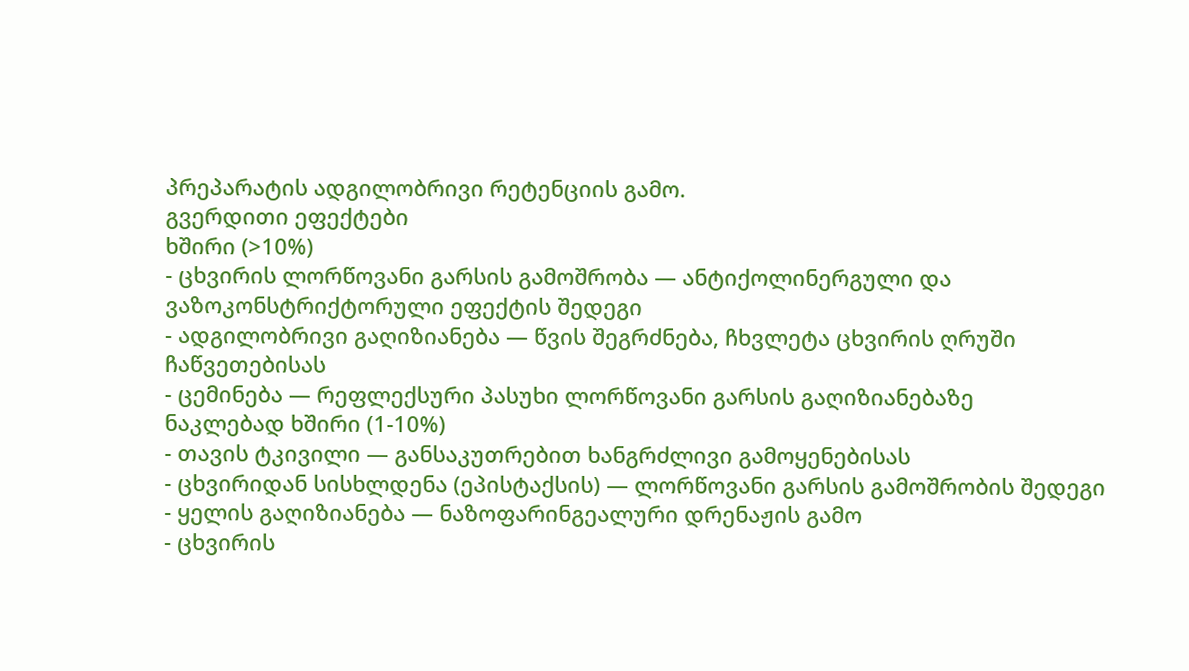პრეპარატის ადგილობრივი რეტენციის გამო.
გვერდითი ეფექტები
ხშირი (>10%)
- ცხვირის ლორწოვანი გარსის გამოშრობა — ანტიქოლინერგული და ვაზოკონსტრიქტორული ეფექტის შედეგი
- ადგილობრივი გაღიზიანება — წვის შეგრძნება, ჩხვლეტა ცხვირის ღრუში ჩაწვეთებისას
- ცემინება — რეფლექსური პასუხი ლორწოვანი გარსის გაღიზიანებაზე
ნაკლებად ხშირი (1-10%)
- თავის ტკივილი — განსაკუთრებით ხანგრძლივი გამოყენებისას
- ცხვირიდან სისხლდენა (ეპისტაქსის) — ლორწოვანი გარსის გამოშრობის შედეგი
- ყელის გაღიზიანება — ნაზოფარინგეალური დრენაჟის გამო
- ცხვირის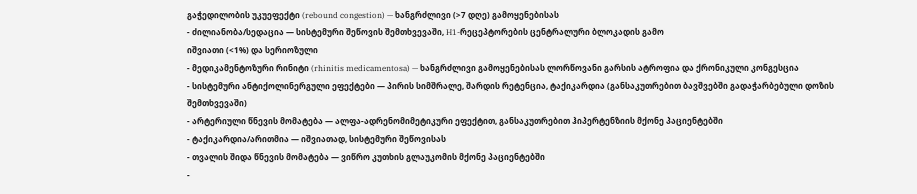გაჭედილობის უკუეფექტი (rebound congestion) — ხანგრძლივი (>7 დღე) გამოყენებისას
- ძილიანობა/სედაცია — სისტემური შეწოვის შემთხვევაში, H1-რეცეპტორების ცენტრალური ბლოკადის გამო
იშვიათი (<1%) და სერიოზული
- მედიკამენტოზური რინიტი (rhinitis medicamentosa) — ხანგრძლივი გამოყენებისას ლორწოვანი გარსის ატროფია და ქრონიკული კონგესცია
- სისტემური ანტიქოლინერგული ეფექტები — პირის სიმშრალე, შარდის რეტენცია, ტაქიკარდია (განსაკუთრებით ბავშვებში გადაჭარბებული დოზის შემთხვევაში)
- არტერიული წნევის მომატება — ალფა-ადრენომიმეტიკური ეფექტით, განსაკუთრებით ჰიპერტენზიის მქონე პაციენტებში
- ტაქიკარდია/არითმია — იშვიათად, სისტემური შეწოვისას
- თვალის შიდა წნევის მომატება — ვიწრო კუთხის გლაუკომის მქონე პაციენტებში
-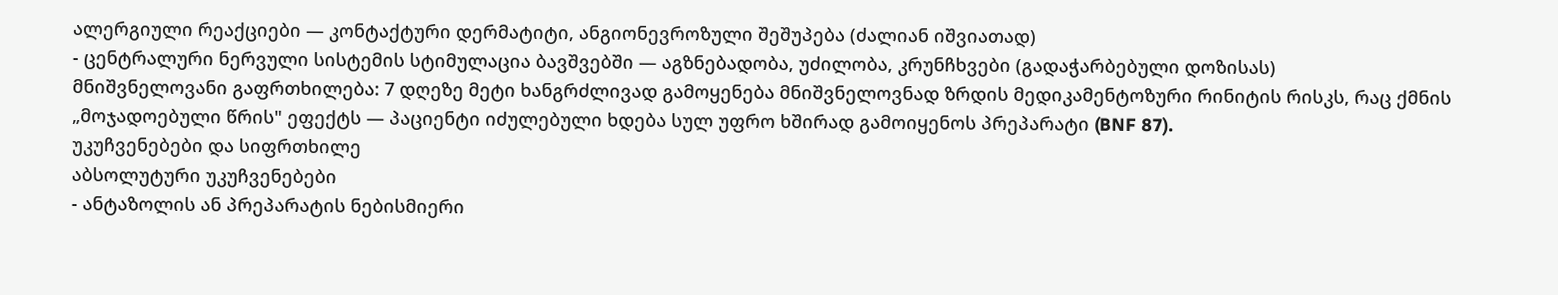ალერგიული რეაქციები — კონტაქტური დერმატიტი, ანგიონევროზული შეშუპება (ძალიან იშვიათად)
- ცენტრალური ნერვული სისტემის სტიმულაცია ბავშვებში — აგზნებადობა, უძილობა, კრუნჩხვები (გადაჭარბებული დოზისას)
მნიშვნელოვანი გაფრთხილება: 7 დღეზე მეტი ხანგრძლივად გამოყენება მნიშვნელოვნად ზრდის მედიკამენტოზური რინიტის რისკს, რაც ქმნის „მოჯადოებული წრის" ეფექტს — პაციენტი იძულებული ხდება სულ უფრო ხშირად გამოიყენოს პრეპარატი (BNF 87).
უკუჩვენებები და სიფრთხილე
აბსოლუტური უკუჩვენებები
- ანტაზოლის ან პრეპარატის ნებისმიერი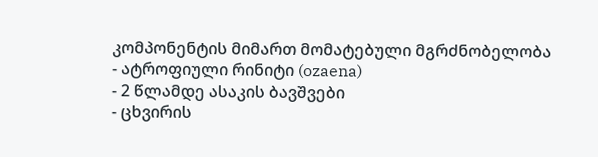კომპონენტის მიმართ მომატებული მგრძნობელობა
- ატროფიული რინიტი (ozaena)
- 2 წლამდე ასაკის ბავშვები
- ცხვირის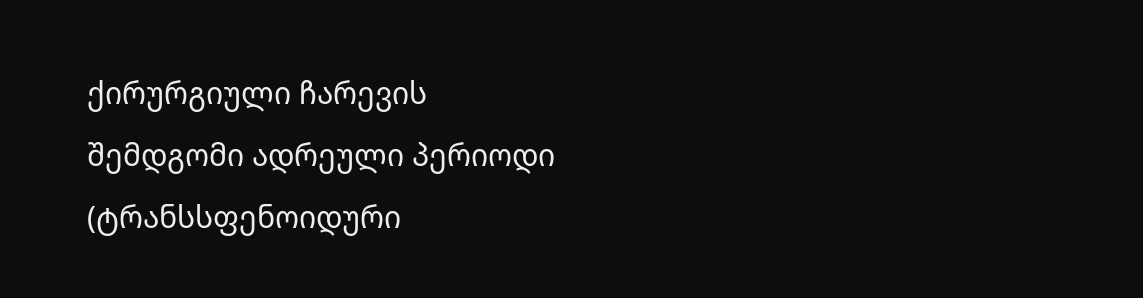ქირურგიული ჩარევის შემდგომი ადრეული პერიოდი (ტრანსსფენოიდური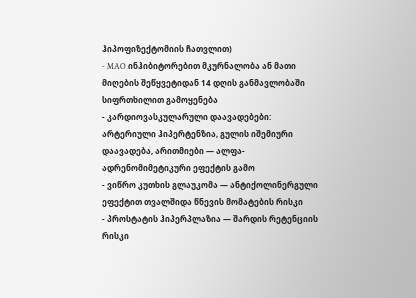ჰიპოფიზექტომიის ჩათვლით)
- MAO ინჰიბიტორებით მკურნალობა ან მათი მიღების შეწყვეტიდან 14 დღის განმავლობაში
სიფრთხილით გამოყენება
- კარდიოვასკულარული დაავადებები: არტერიული ჰიპერტენზია, გულის იშემიური დაავადება, არითმიები — ალფა-ადრენომიმეტიკური ეფექტის გამო
- ვიწრო კუთხის გლაუკომა — ანტიქოლინერგული ეფექტით თვალშიდა წნევის მომატების რისკი
- პროსტატის ჰიპერპლაზია — შარდის რეტენციის რისკი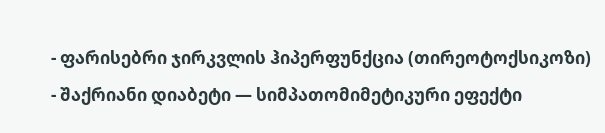- ფარისებრი ჯირკვლის ჰიპერფუნქცია (თირეოტოქსიკოზი)
- შაქრიანი დიაბეტი — სიმპათომიმეტიკური ეფექტი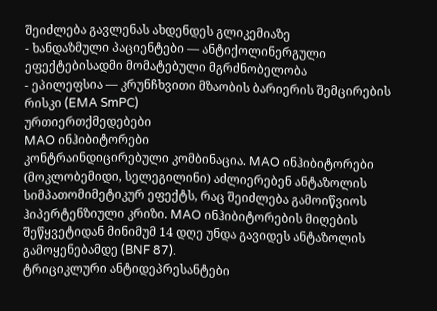შეიძლება გავლენას ახდენდეს გლიკემიაზე
- ხანდაზმული პაციენტები — ანტიქოლინერგული ეფექტებისადმი მომატებული მგრძნობელობა
- ეპილეფსია — კრუნჩხვითი მზაობის ბარიერის შემცირების რისკი (EMA SmPC)
ურთიერთქმედებები
MAO ინჰიბიტორები
კონტრაინდიცირებული კომბინაცია. MAO ინჰიბიტორები (მოკლობემიდი, სელეგილინი) აძლიერებენ ანტაზოლის სიმპათომიმეტიკურ ეფექტს, რაც შეიძლება გამოიწვიოს ჰიპერტენზიული კრიზი. MAO ინჰიბიტორების მიღების შეწყვეტიდან მინიმუმ 14 დღე უნდა გავიდეს ანტაზოლის გამოყენებამდე (BNF 87).
ტრიციკლური ანტიდეპრესანტები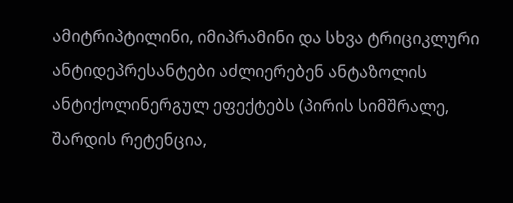ამიტრიპტილინი, იმიპრამინი და სხვა ტრიციკლური ანტიდეპრესანტები აძლიერებენ ანტაზოლის ანტიქოლინერგულ ეფექტებს (პირის სიმშრალე, შარდის რეტენცია,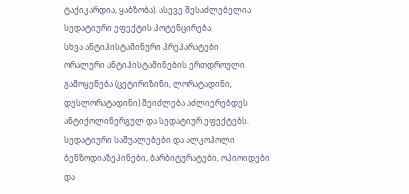ტაქიკარდია, ყაბზობა). ასევე შესაძლებელია სედატიური ეფექტის პოტენცირება.
სხვა ანტიჰისტამინური პრეპარატები
ორალური ანტიჰისტამინების ერთდროული გამოყენება (ცეტირიზინი, ლორატადინი, დესლორატადინი) შეიძლება აძლიერებდეს ანტიქოლინერგულ და სედატიურ ეფექტებს.
სედატიური საშუალებები და ალკოჰოლი
ბენზოდიაზეპინები, ბარბიტურატები, ოპიოიდები და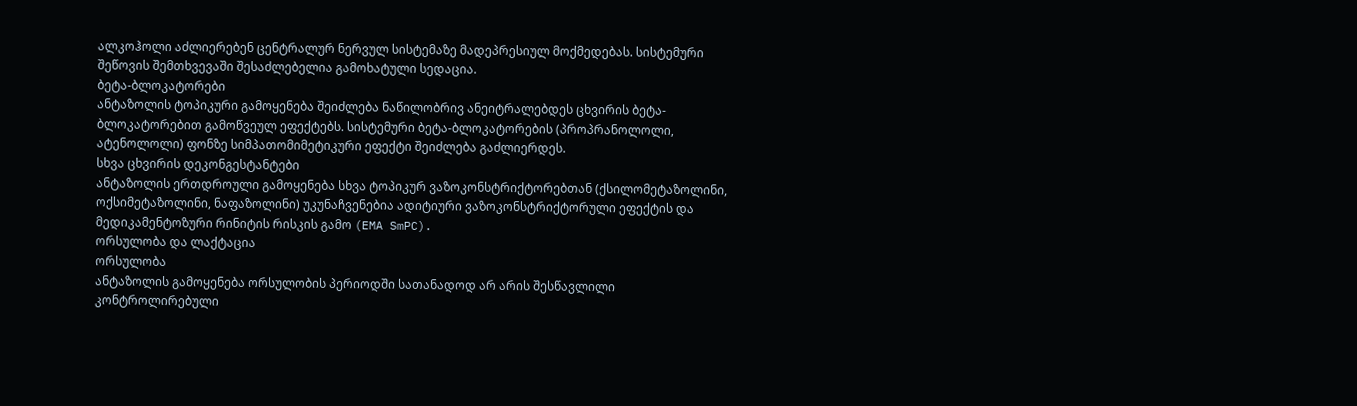ალკოჰოლი აძლიერებენ ცენტრალურ ნერვულ სისტემაზე მადეპრესიულ მოქმედებას. სისტემური შეწოვის შემთხვევაში შესაძლებელია გამოხატული სედაცია.
ბეტა-ბლოკატორები
ანტაზოლის ტოპიკური გამოყენება შეიძლება ნაწილობრივ ანეიტრალებდეს ცხვირის ბეტა-ბლოკატორებით გამოწვეულ ეფექტებს. სისტემური ბეტა-ბლოკატორების (პროპრანოლოლი, ატენოლოლი) ფონზე სიმპათომიმეტიკური ეფექტი შეიძლება გაძლიერდეს.
სხვა ცხვირის დეკონგესტანტები
ანტაზოლის ერთდროული გამოყენება სხვა ტოპიკურ ვაზოკონსტრიქტორებთან (ქსილომეტაზოლინი, ოქსიმეტაზოლინი, ნაფაზოლინი) უკუნაჩვენებია ადიტიური ვაზოკონსტრიქტორული ეფექტის და მედიკამენტოზური რინიტის რისკის გამო (EMA SmPC).
ორსულობა და ლაქტაცია
ორსულობა
ანტაზოლის გამოყენება ორსულობის პერიოდში სათანადოდ არ არის შესწავლილი კონტროლირებული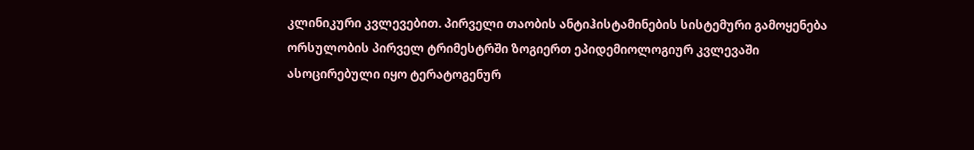კლინიკური კვლევებით. პირველი თაობის ანტიჰისტამინების სისტემური გამოყენება ორსულობის პირველ ტრიმესტრში ზოგიერთ ეპიდემიოლოგიურ კვლევაში ასოცირებული იყო ტერატოგენურ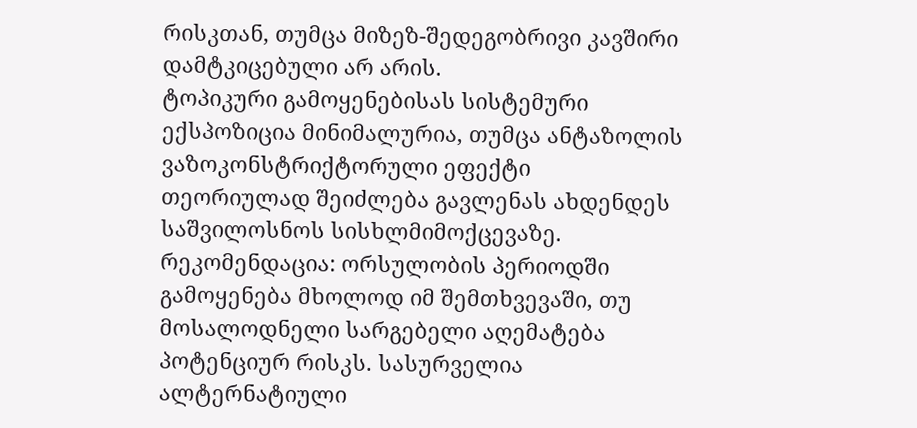რისკთან, თუმცა მიზეზ-შედეგობრივი კავშირი დამტკიცებული არ არის.
ტოპიკური გამოყენებისას სისტემური ექსპოზიცია მინიმალურია, თუმცა ანტაზოლის ვაზოკონსტრიქტორული ეფექტი თეორიულად შეიძლება გავლენას ახდენდეს საშვილოსნოს სისხლმიმოქცევაზე.
რეკომენდაცია: ორსულობის პერიოდში გამოყენება მხოლოდ იმ შემთხვევაში, თუ მოსალოდნელი სარგებელი აღემატება პოტენციურ რისკს. სასურველია ალტერნატიული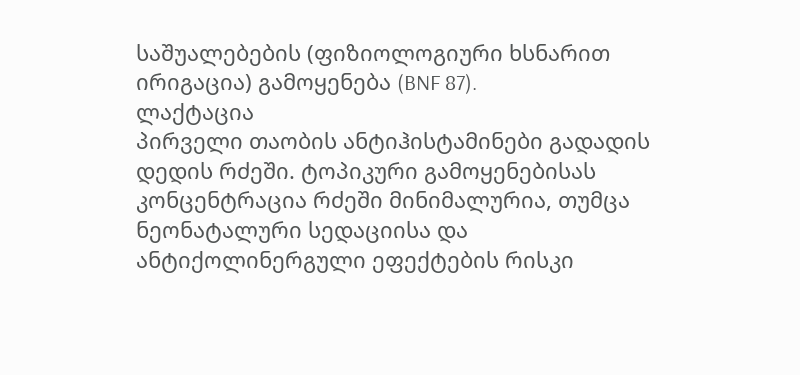საშუალებების (ფიზიოლოგიური ხსნარით ირიგაცია) გამოყენება (BNF 87).
ლაქტაცია
პირველი თაობის ანტიჰისტამინები გადადის დედის რძეში. ტოპიკური გამოყენებისას კონცენტრაცია რძეში მინიმალურია, თუმცა ნეონატალური სედაციისა და ანტიქოლინერგული ეფექტების რისკი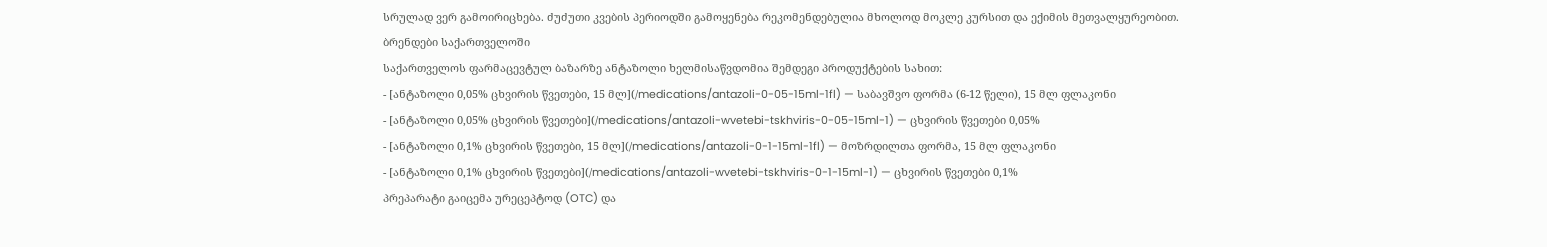სრულად ვერ გამოირიცხება. ძუძუთი კვების პერიოდში გამოყენება რეკომენდებულია მხოლოდ მოკლე კურსით და ექიმის მეთვალყურეობით.
ბრენდები საქართველოში
საქართველოს ფარმაცევტულ ბაზარზე ანტაზოლი ხელმისაწვდომია შემდეგი პროდუქტების სახით:
- [ანტაზოლი 0,05% ცხვირის წვეთები, 15 მლ](/medications/antazoli-0-05-15ml-1fl) — საბავშვო ფორმა (6-12 წელი), 15 მლ ფლაკონი
- [ანტაზოლი 0,05% ცხვირის წვეთები](/medications/antazoli-wvetebi-tskhviris-0-05-15ml-1) — ცხვირის წვეთები 0,05%
- [ანტაზოლი 0,1% ცხვირის წვეთები, 15 მლ](/medications/antazoli-0-1-15ml-1fl) — მოზრდილთა ფორმა, 15 მლ ფლაკონი
- [ანტაზოლი 0,1% ცხვირის წვეთები](/medications/antazoli-wvetebi-tskhviris-0-1-15ml-1) — ცხვირის წვეთები 0,1%
პრეპარატი გაიცემა ურეცეპტოდ (OTC) და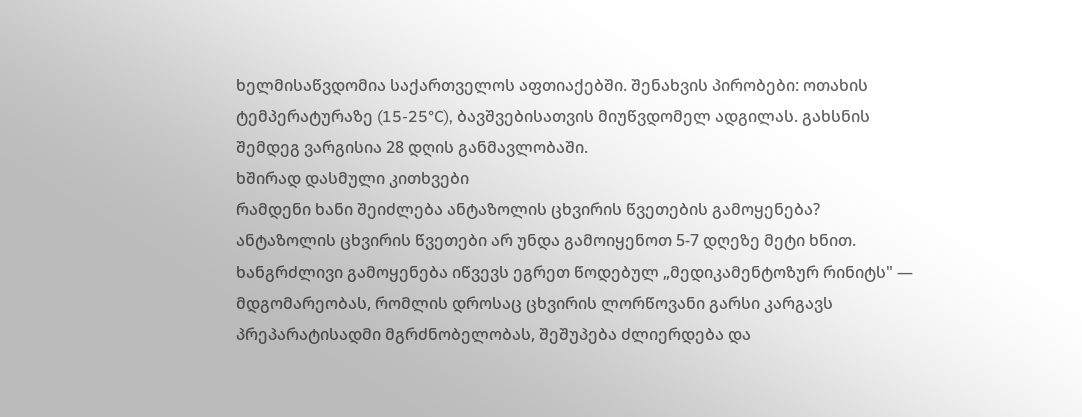ხელმისაწვდომია საქართველოს აფთიაქებში. შენახვის პირობები: ოთახის ტემპერატურაზე (15-25°C), ბავშვებისათვის მიუწვდომელ ადგილას. გახსნის შემდეგ ვარგისია 28 დღის განმავლობაში.
ხშირად დასმული კითხვები
რამდენი ხანი შეიძლება ანტაზოლის ცხვირის წვეთების გამოყენება?
ანტაზოლის ცხვირის წვეთები არ უნდა გამოიყენოთ 5-7 დღეზე მეტი ხნით. ხანგრძლივი გამოყენება იწვევს ეგრეთ წოდებულ „მედიკამენტოზურ რინიტს" — მდგომარეობას, რომლის დროსაც ცხვირის ლორწოვანი გარსი კარგავს პრეპარატისადმი მგრძნობელობას, შეშუპება ძლიერდება და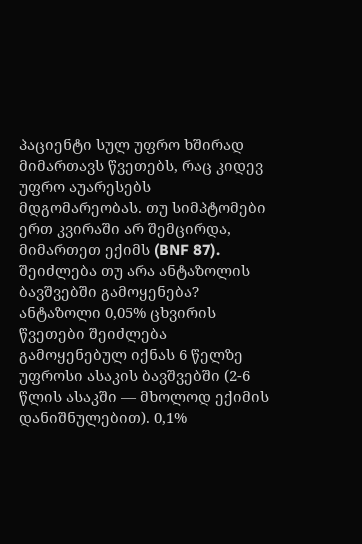პაციენტი სულ უფრო ხშირად მიმართავს წვეთებს, რაც კიდევ უფრო აუარესებს მდგომარეობას. თუ სიმპტომები ერთ კვირაში არ შემცირდა, მიმართეთ ექიმს (BNF 87).
შეიძლება თუ არა ანტაზოლის ბავშვებში გამოყენება?
ანტაზოლი 0,05% ცხვირის წვეთები შეიძლება გამოყენებულ იქნას 6 წელზე უფროსი ასაკის ბავშვებში (2-6 წლის ასაკში — მხოლოდ ექიმის დანიშნულებით). 0,1%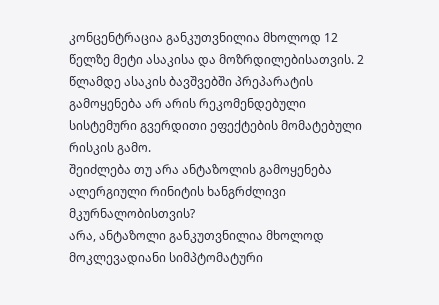კონცენტრაცია განკუთვნილია მხოლოდ 12 წელზე მეტი ასაკისა და მოზრდილებისათვის. 2 წლამდე ასაკის ბავშვებში პრეპარატის გამოყენება არ არის რეკომენდებული სისტემური გვერდითი ეფექტების მომატებული რისკის გამო.
შეიძლება თუ არა ანტაზოლის გამოყენება ალერგიული რინიტის ხანგრძლივი მკურნალობისთვის?
არა, ანტაზოლი განკუთვნილია მხოლოდ მოკლევადიანი სიმპტომატური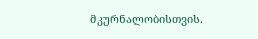მკურნალობისთვის.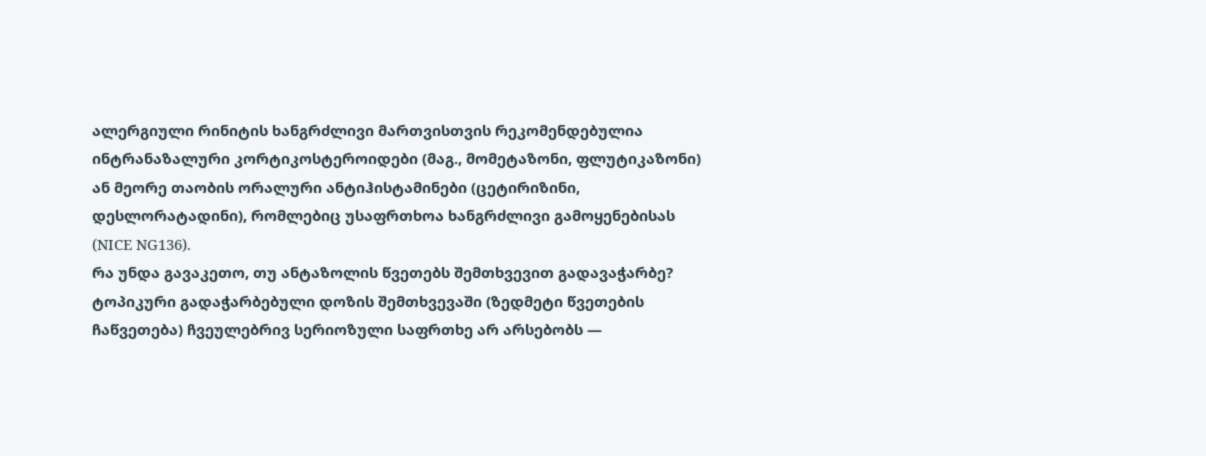ალერგიული რინიტის ხანგრძლივი მართვისთვის რეკომენდებულია ინტრანაზალური კორტიკოსტეროიდები (მაგ., მომეტაზონი, ფლუტიკაზონი) ან მეორე თაობის ორალური ანტიჰისტამინები (ცეტირიზინი, დესლორატადინი), რომლებიც უსაფრთხოა ხანგრძლივი გამოყენებისას (NICE NG136).
რა უნდა გავაკეთო, თუ ანტაზოლის წვეთებს შემთხვევით გადავაჭარბე?
ტოპიკური გადაჭარბებული დოზის შემთხვევაში (ზედმეტი წვეთების ჩაწვეთება) ჩვეულებრივ სერიოზული საფრთხე არ არსებობს —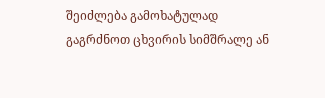შეიძლება გამოხატულად გაგრძნოთ ცხვირის სიმშრალე ან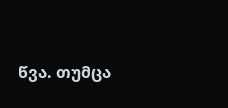წვა. თუმცა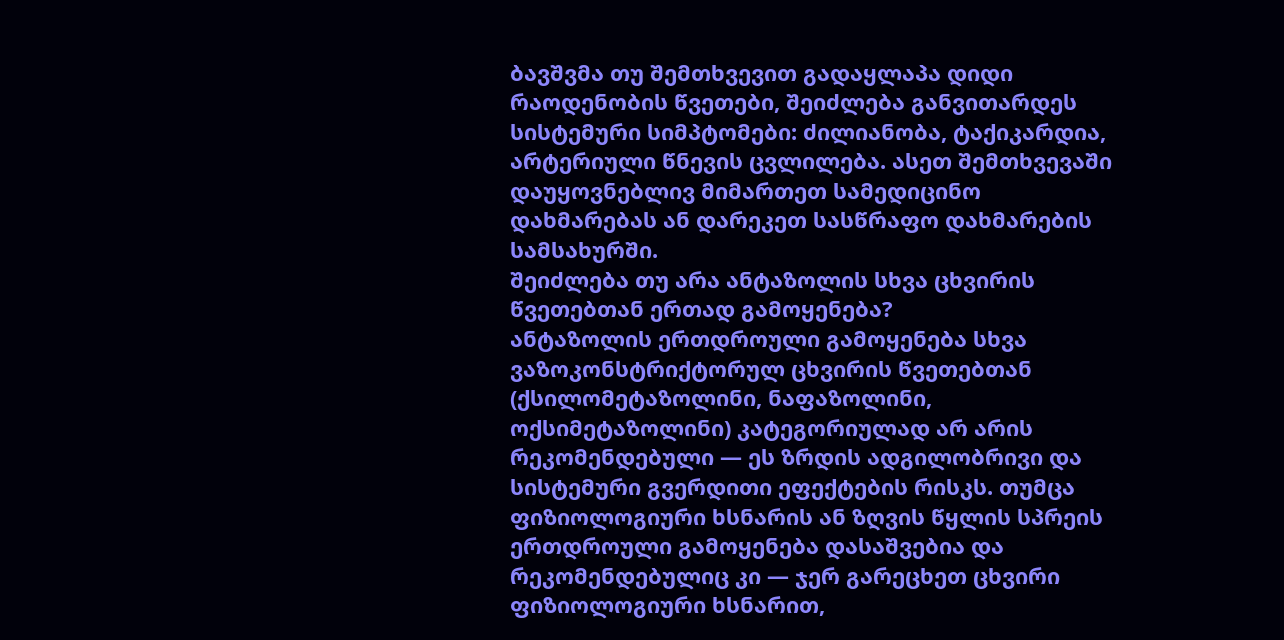ბავშვმა თუ შემთხვევით გადაყლაპა დიდი რაოდენობის წვეთები, შეიძლება განვითარდეს სისტემური სიმპტომები: ძილიანობა, ტაქიკარდია, არტერიული წნევის ცვლილება. ასეთ შემთხვევაში დაუყოვნებლივ მიმართეთ სამედიცინო დახმარებას ან დარეკეთ სასწრაფო დახმარების სამსახურში.
შეიძლება თუ არა ანტაზოლის სხვა ცხვირის წვეთებთან ერთად გამოყენება?
ანტაზოლის ერთდროული გამოყენება სხვა ვაზოკონსტრიქტორულ ცხვირის წვეთებთან (ქსილომეტაზოლინი, ნაფაზოლინი, ოქსიმეტაზოლინი) კატეგორიულად არ არის რეკომენდებული — ეს ზრდის ადგილობრივი და სისტემური გვერდითი ეფექტების რისკს. თუმცა ფიზიოლოგიური ხსნარის ან ზღვის წყლის სპრეის ერთდროული გამოყენება დასაშვებია და რეკომენდებულიც კი — ჯერ გარეცხეთ ცხვირი ფიზიოლოგიური ხსნარით,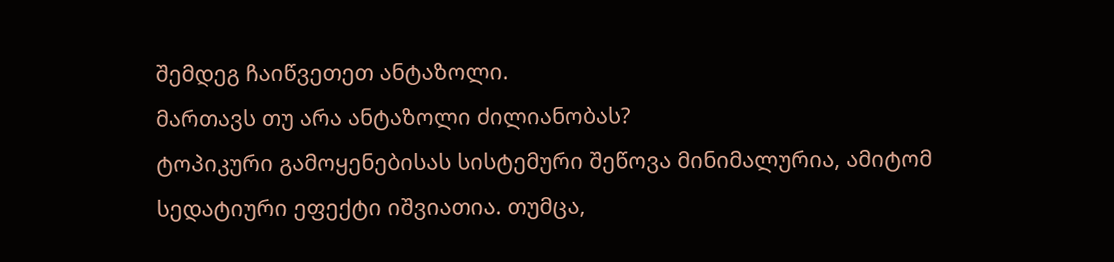შემდეგ ჩაიწვეთეთ ანტაზოლი.
მართავს თუ არა ანტაზოლი ძილიანობას?
ტოპიკური გამოყენებისას სისტემური შეწოვა მინიმალურია, ამიტომ სედატიური ეფექტი იშვიათია. თუმცა,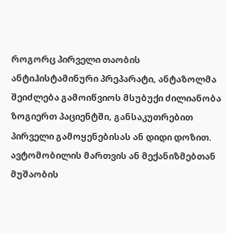როგორც პირველი თაობის ანტიჰისტამინური პრეპარატი, ანტაზოლმა შეიძლება გამოიწვიოს მსუბუქი ძილიანობა ზოგიერთ პაციენტში, განსაკუთრებით პირველი გამოყენებისას ან დიდი დოზით. ავტომობილის მართვის ან მექანიზმებთან მუშაობის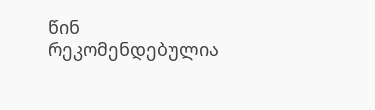წინ რეკომენდებულია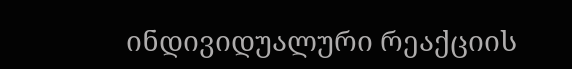ინდივიდუალური რეაქციის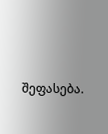შეფასება.